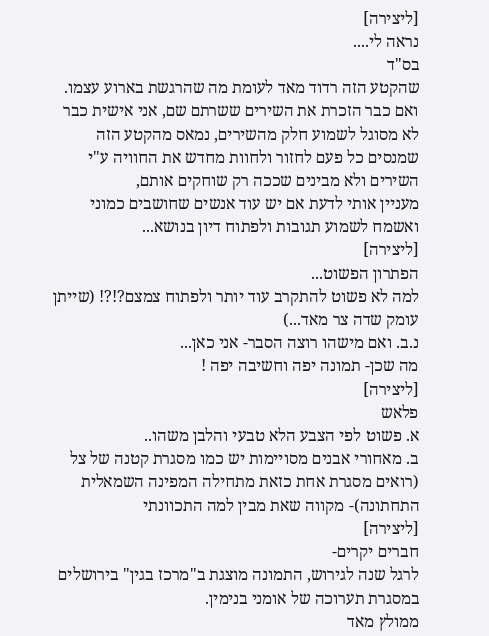[ליצירה]
נראה לי....
בס"ד
שהקטע הזה רדוד מאד לעומת מה שהרגשת בארוע עצמו.
ואם כבר הזכרת את השירים ששרתם שם, אני אישית כבר לא מסוגל לשמוע חלק מהשירים, נמאס מהקטע הזה שמנסים כל פעם לחזור ולחוות מחדש את החוויה ע"י השירים ולא מבינים שככה רק שוחקים אותם,
מעניין אותי לדעת אם יש עוד אנשים שחושבים כמוני ואשמח לשמוע תגובות ולפתוח דיון בנושא...
[ליצירה]
הפתרון הפשוט...
למה לא פשוט להתקרב עוד יותר ולפתוח צמצם?!?! (שייתן עומק שדה צר מאד...)
נ.ב. ואם מישהו רוצה הסבר- אני כאן...
מה שכן- תמונה יפה וחשיבה יפה !
[ליצירה]
פלאש
א. פשוט לפי הצבע הלא טבעי והלבן משהו..
ב. מאחורי אבנים מסויימות יש כמו מסגרת קטנה של צל (רואים מסגרת אחת כזאת מתחילה המפינה השמאלית התחתונה)- מקווה שאת מבין למה התכוונתי
[ליצירה]
חברים יקרים-
לרגל שנה לגירוש, התמונה מוצגת ב"מרכז בגין" בירושלים במסגרת תערוכה של אומני בנימין.
ממולץ מאד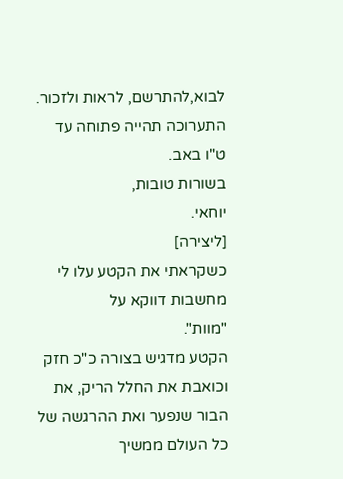לבוא,להתרשם, לראות ולזכור.
התערוכה תהייה פתוחה עד ט"ו באב.
בשורות טובות,
יוחאי.
[ליצירה]
כשקראתי את הקטע עלו לי מחשבות דווקא על
"מוות".
הקטע מדגיש בצורה כ"כ חזק וכואבת את החלל הריק, את הבור שנפער ואת ההרגשה של כל העולם ממשיך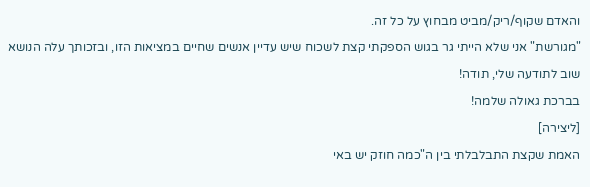והאדם שקוף/ריק/מביט מבחוץ על כל זה.
"מגורשת" אני שלא הייתי גר בגוש הספקתי קצת לשכוח שיש עדיין אנשים שחיים במציאות הזו, ובזכותך עלה הנושא שוב לתודעה שלי, תודה!
בברכת גאולה שלמה!
[ליצירה]
האמת שקצת התבלבלתי בין ה"כמה חוזק יש באי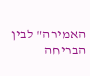האמירה" לבין הבריחה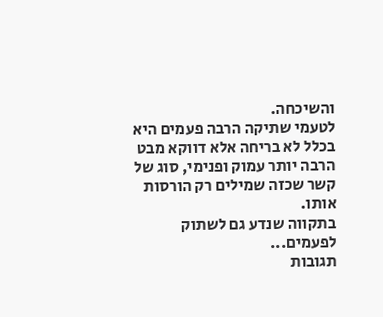והשיכחה.
לטעמי שתיקה הרבה פעמים היא בכלל לא בריחה אלא דווקא מבט הרבה יותר עמוק ופנימי, סוג של קשר שכזה שמילים רק הורסות אותו.
בתקווה שנדע גם לשתוק לפעמים...
תגובות